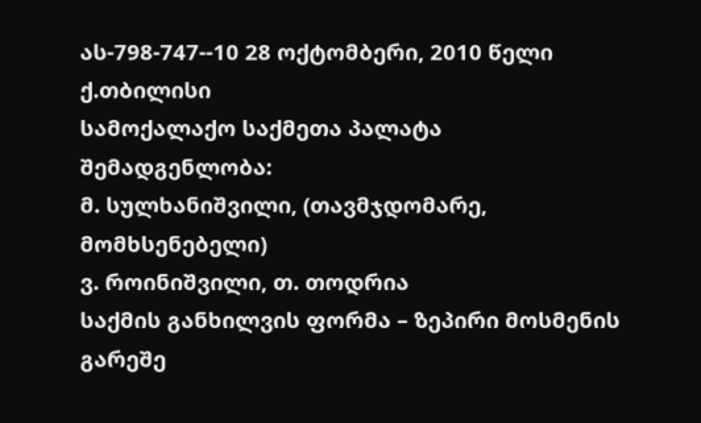ას-798-747--10 28 ოქტომბერი, 2010 წელი ქ.თბილისი
სამოქალაქო საქმეთა პალატა
შემადგენლობა:
მ. სულხანიშვილი, (თავმჯდომარე, მომხსენებელი)
ვ. როინიშვილი, თ. თოდრია
საქმის განხილვის ფორმა – ზეპირი მოსმენის გარეშე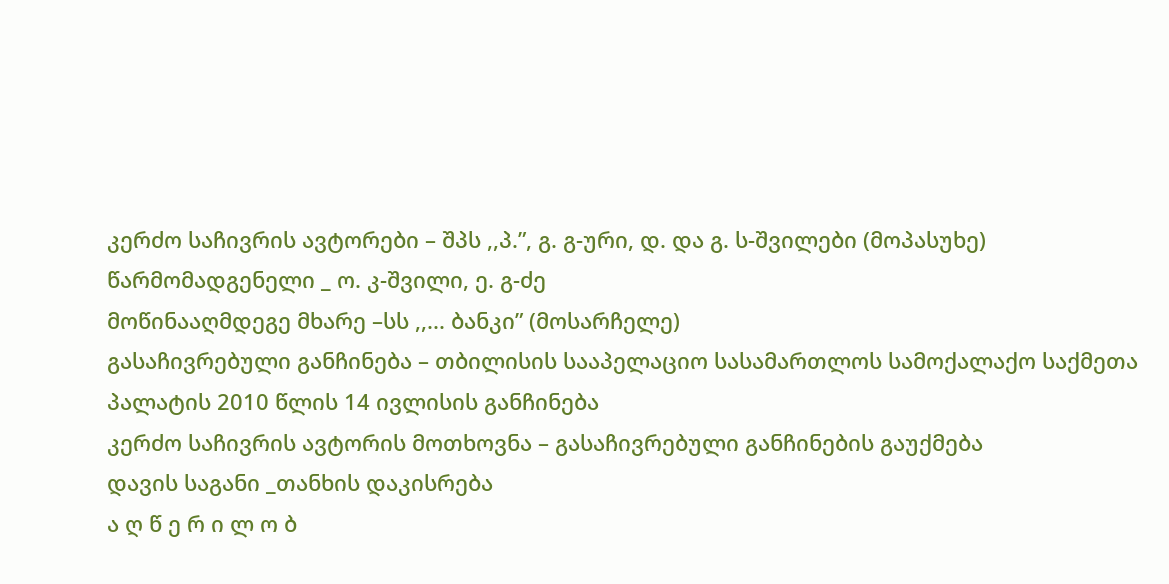კერძო საჩივრის ავტორები – შპს ,,პ.”, გ. გ-ური, დ. და გ. ს-შვილები (მოპასუხე)
წარმომადგენელი _ ო. კ-შვილი, ე. გ-ძე
მოწინააღმდეგე მხარე –სს ,,... ბანკი” (მოსარჩელე)
გასაჩივრებული განჩინება – თბილისის სააპელაციო სასამართლოს სამოქალაქო საქმეთა პალატის 2010 წლის 14 ივლისის განჩინება
კერძო საჩივრის ავტორის მოთხოვნა – გასაჩივრებული განჩინების გაუქმება
დავის საგანი _თანხის დაკისრება
ა ღ წ ე რ ი ლ ო ბ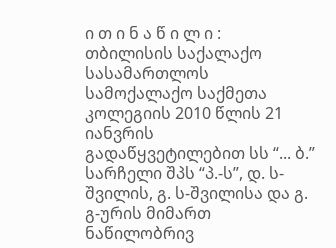ი თ ი ნ ა წ ი ლ ი :
თბილისის საქალაქო სასამართლოს სამოქალაქო საქმეთა კოლეგიის 2010 წლის 21 იანვრის გადაწყვეტილებით სს “... ბ.” სარჩელი შპს “პ.-ს”, დ. ს-შვილის, გ. ს-შვილისა და გ. გ-ურის მიმართ ნაწილობრივ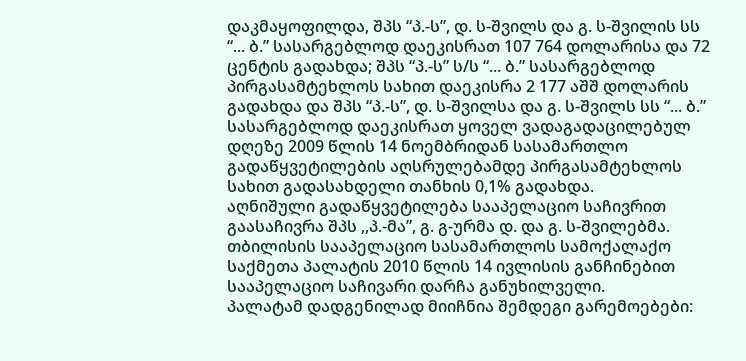დაკმაყოფილდა, შპს “პ.-ს”, დ. ს-შვილს და გ. ს-შვილის სს “... ბ.” სასარგებლოდ დაეკისრათ 107 764 დოლარისა და 72 ცენტის გადახდა; შპს “პ.-ს” ს/ს “... ბ.” სასარგებლოდ პირგასამტეხლოს სახით დაეკისრა 2 177 აშშ დოლარის გადახდა და შპს “პ.-ს”, დ. ს-შვილსა და გ. ს-შვილს სს “... ბ.” სასარგებლოდ დაეკისრათ ყოველ ვადაგადაცილებულ დღეზე 2009 წლის 14 ნოემბრიდან სასამართლო გადაწყვეტილების აღსრულებამდე პირგასამტეხლოს სახით გადასახდელი თანხის 0,1% გადახდა.
აღნიშული გადაწყვეტილება სააპელაციო საჩივრით გაასაჩივრა შპს ,,პ.-მა”, გ. გ-ურმა დ. და გ. ს-შვილებმა.
თბილისის სააპელაციო სასამართლოს სამოქალაქო საქმეთა პალატის 2010 წლის 14 ივლისის განჩინებით სააპელაციო საჩივარი დარჩა განუხილველი.
პალატამ დადგენილად მიიჩნია შემდეგი გარემოებები: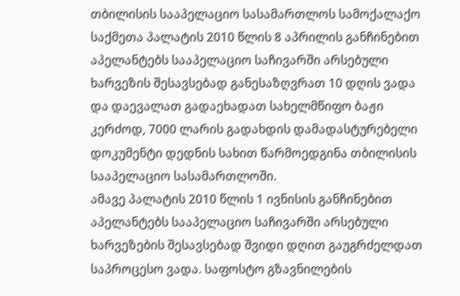თბილისის სააპელაციო სასამართლოს სამოქალაქო საქმეთა პალატის 2010 წლის 8 აპრილის განჩინებით აპელანტებს სააპელაციო საჩივარში არსებული ხარვეზის შესავსებად განესაზღვრათ 10 დღის ვადა და დაევალათ გადაეხადათ სახელმწიფო ბაჟი კერძოდ, 7000 ლარის გადახდის დამადასტურებელი დოკუმენტი დედნის სახით წარმოედგინა თბილისის სააპელაციო სასამართლოში.
ამავე პალატის 2010 წლის 1 ივნისის განჩინებით აპელანტებს სააპელაციო საჩივარში არსებული ხარვეზების შესავსებად შვიდი დღით გაუგრძელდათ საპროცესო ვადა. საფოსტო გზავნილების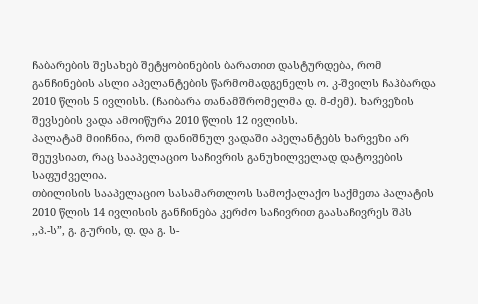ჩაბარების შესახებ შეტყობინების ბარათით დასტურდება, რომ განჩინების ასლი აპელანტების წარმომადგენელს ო. კ-შვილს ჩაჰბარდა 2010 წლის 5 ივლისს. (ჩაიბარა თანამშრომელმა დ. მ-ძემ). ხარვეზის შევსების ვადა ამოიწურა 2010 წლის 12 ივლისს.
პალატამ მიიჩნია, რომ დანიშნულ ვადაში აპელანტებს ხარვეზი არ შეუვსიათ, რაც სააპელაციო საჩივრის განუხილველად დატოვების საფუძველია.
თბილისის სააპელაციო სასამართლოს სამოქალაქო საქმეთა პალატის 2010 წლის 14 ივლისის განჩინება კერძო საჩივრით გაასაჩივრეს შპს ,,პ.-ს”, გ. გ-ურის, დ. და გ. ს-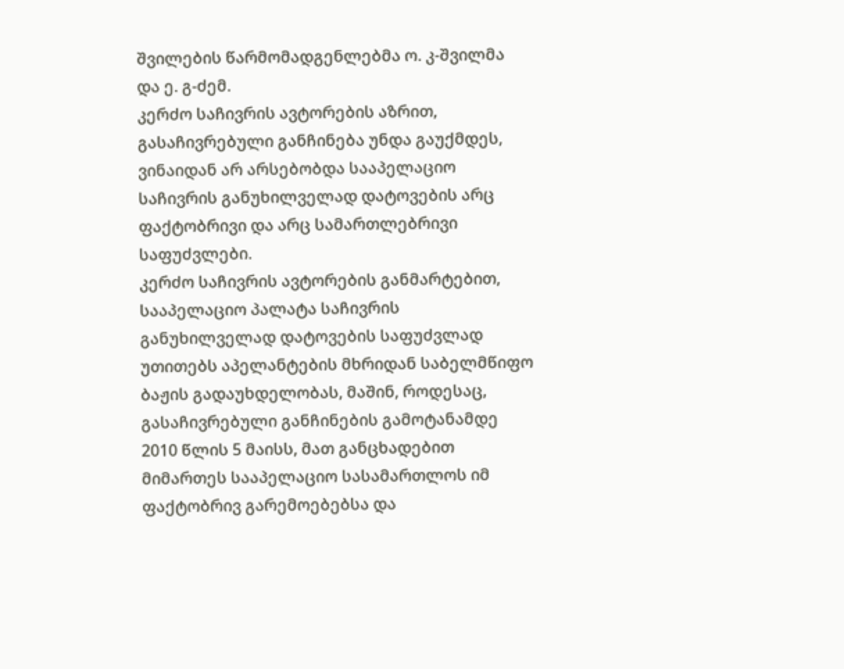შვილების წარმომადგენლებმა ო. კ-შვილმა და ე. გ-ძემ.
კერძო საჩივრის ავტორების აზრით, გასაჩივრებული განჩინება უნდა გაუქმდეს, ვინაიდან არ არსებობდა სააპელაციო საჩივრის განუხილველად დატოვების არც ფაქტობრივი და არც სამართლებრივი საფუძვლები.
კერძო საჩივრის ავტორების განმარტებით, სააპელაციო პალატა საჩივრის განუხილველად დატოვების საფუძვლად უთითებს აპელანტების მხრიდან საბელმწიფო ბაჟის გადაუხდელობას, მაშინ, როდესაც, გასაჩივრებული განჩინების გამოტანამდე 2010 წლის 5 მაისს, მათ განცხადებით მიმართეს სააპელაციო სასამართლოს იმ ფაქტობრივ გარემოებებსა და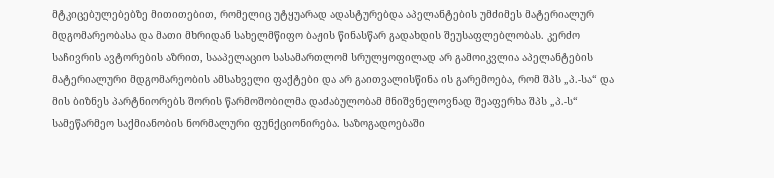მტკიცებულებებზე მითითებით, რომელიც უტყუარად ადასტურებდა აპელანტების უმძიმეს მატერიალურ მდგომარეობასა და მათი მხრიდან სახელმწიფო ბაჟის წინასწარ გადახდის შეუსაფლებლობას. კერძო საჩივრის ავტორების აზრით, სააპელაციო სასამართლომ სრულყოფილად არ გამოიკვლია აპელანტების მატერიალური მდგომარეობის ამსახველი ფაქტები და არ გაითვალისწინა ის გარემოება, რომ შპს „პ.-სა“ და მის ბიზნეს პარტნიორებს შორის წარმოშობილმა დაძაბულობამ მნიშვნელოვნად შეაფერხა შპს „პ.-ს“ სამეწარმეო საქმიანობის ნორმალური ფუნქციონირება. საზოგადოებაში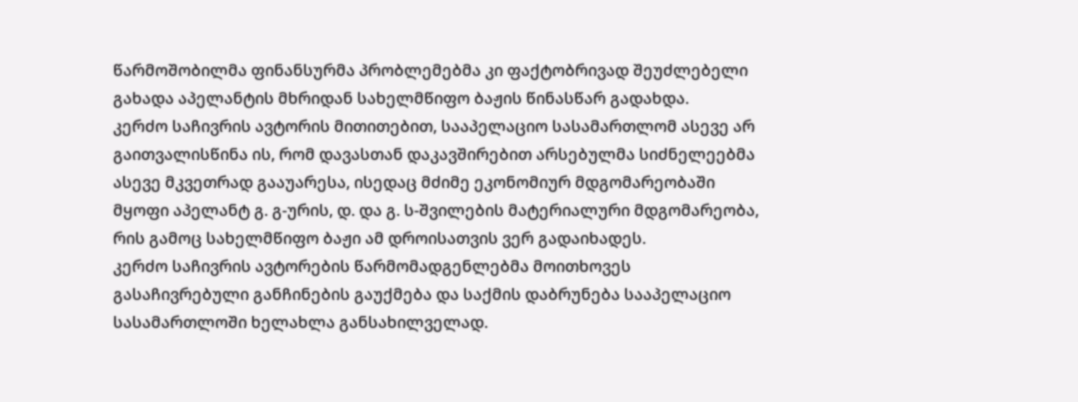წარმოშობილმა ფინანსურმა პრობლემებმა კი ფაქტობრივად შეუძლებელი გახადა აპელანტის მხრიდან სახელმწიფო ბაჟის წინასწარ გადახდა.
კერძო საჩივრის ავტორის მითითებით, სააპელაციო სასამართლომ ასევე არ გაითვალისწინა ის, რომ დავასთან დაკავშირებით არსებულმა სიძნელეებმა ასევე მკვეთრად გააუარესა, ისედაც მძიმე ეკონომიურ მდგომარეობაში მყოფი აპელანტ გ. გ-ურის, დ. და გ. ს-შვილების მატერიალური მდგომარეობა, რის გამოც სახელმწიფო ბაჟი ამ დროისათვის ვერ გადაიხადეს.
კერძო საჩივრის ავტორების წარმომადგენლებმა მოითხოვეს გასაჩივრებული განჩინების გაუქმება და საქმის დაბრუნება სააპელაციო სასამართლოში ხელახლა განსახილველად.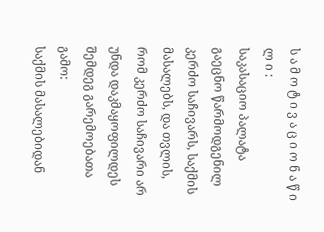ს ა მ ო ტ ი ვ ა ც ი ო ნ ა წ ი ლ ი :
საკასაციო პალატა გაეცნო წარმოდგენილ კერძო საჩივარს, საქმის მასალებს, და თვლის, რომ კერძო საჩივარი არ უნდა დაკმაყოფილდეს შემდეგ გარემოებათა გამო:
საქმის მასალებიდან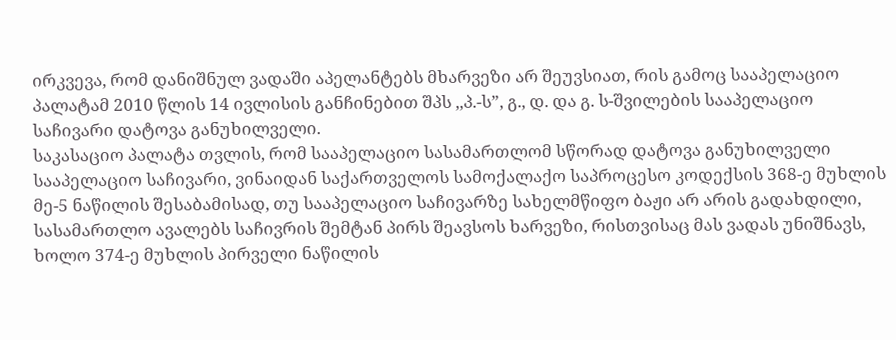ირკვევა, რომ დანიშნულ ვადაში აპელანტებს მხარვეზი არ შეუვსიათ, რის გამოც სააპელაციო პალატამ 2010 წლის 14 ივლისის განჩინებით შპს ,,პ.-ს”, გ., დ. და გ. ს-შვილების სააპელაციო საჩივარი დატოვა განუხილველი.
საკასაციო პალატა თვლის, რომ სააპელაციო სასამართლომ სწორად დატოვა განუხილველი სააპელაციო საჩივარი, ვინაიდან საქართველოს სამოქალაქო საპროცესო კოდექსის 368-ე მუხლის მე-5 ნაწილის შესაბამისად, თუ სააპელაციო საჩივარზე სახელმწიფო ბაჟი არ არის გადახდილი, სასამართლო ავალებს საჩივრის შემტან პირს შეავსოს ხარვეზი, რისთვისაც მას ვადას უნიშნავს, ხოლო 374-ე მუხლის პირველი ნაწილის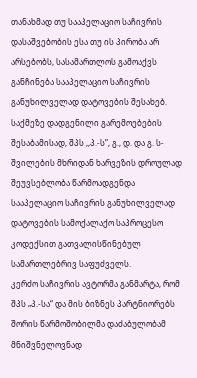თანახმად თუ სააპელაციო საჩივრის დასაშვებობის ესა თუ ის პირობა არ არსებობს, სასამართლოს გამოაქვს განჩინება სააპელაციო საჩივრის განუხილველად დატოვების შესახებ.
საქმეზე დადგენილი გარემოებების შესაბამისად, შპს ,,პ.-ს”, გ., დ. და გ. ს-შვილების მხრიდან ხარვეზის დროულად შეუვსებლობა წარმოადგენდა სააპელაციო საჩივრის განუხილველად დატოვების სამოქალაქო საპროცესო კოდექსით გათვალისწინებულ სამართლებრივ საფუძველს.
კერძო საჩივრის ავტორმა განმარტა, რომ შპს „პ.-სა“ და მის ბიზნეს პარტნიორებს შორის წარმოშობილმა დაძაბულობამ მნიშვნელოვნად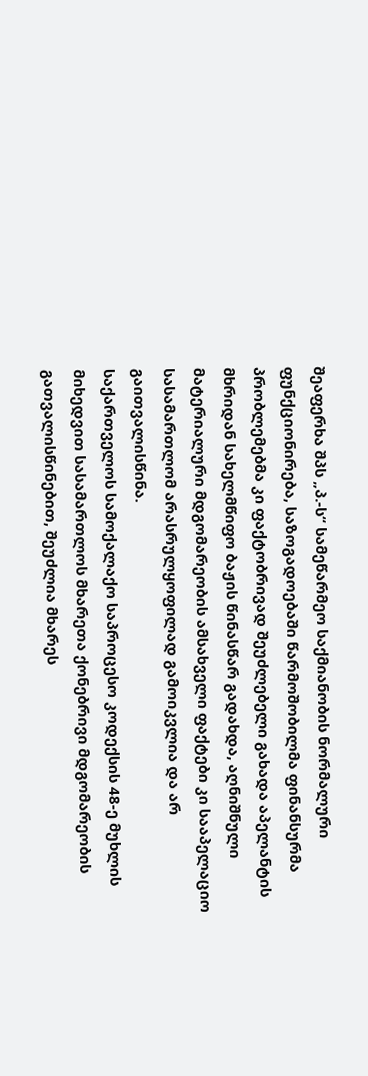შეაფერხა შპს „პ.-ს“ სამეწარმეო საქმიანობის ნორმალური ფუნქციონირება, საზოგადოებაში წარმოშობილმა ფინანსურმა პრობლემებმა კი ფაქტობრივად შეუძლებელი გახადა აპელანტის მხრიდან სახელმწიფო ბაჟის წინასწარ გადახდა, აღნიშნული მატერიალური მდგომარეობის ამსახველი ფაქტები კი სააპელაციო სასამართლომ არასრულყოფილად გამოიკვლია და არ გაითვალისწინა.
საქართველოს სამოქალაქო საპროცესო კოდექსის 48-ე მუხლის მიხედვით სასამართლოს მხარეთა ქონებრივი მდგომარეობის გათვალისწინებით, შეუძლია მხარეს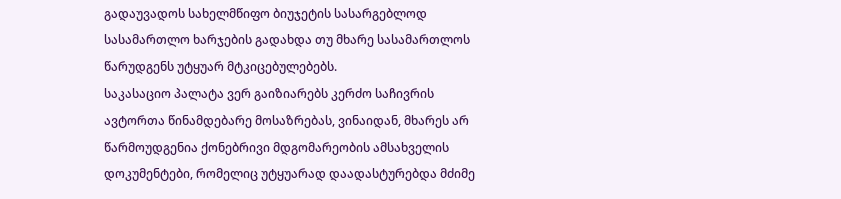გადაუვადოს სახელმწიფო ბიუჯეტის სასარგებლოდ სასამართლო ხარჯების გადახდა თუ მხარე სასამართლოს წარუდგენს უტყუარ მტკიცებულებებს.
საკასაციო პალატა ვერ გაიზიარებს კერძო საჩივრის ავტორთა წინამდებარე მოსაზრებას, ვინაიდან, მხარეს არ წარმოუდგენია ქონებრივი მდგომარეობის ამსახველის დოკუმენტები, რომელიც უტყუარად დაადასტურებდა მძიმე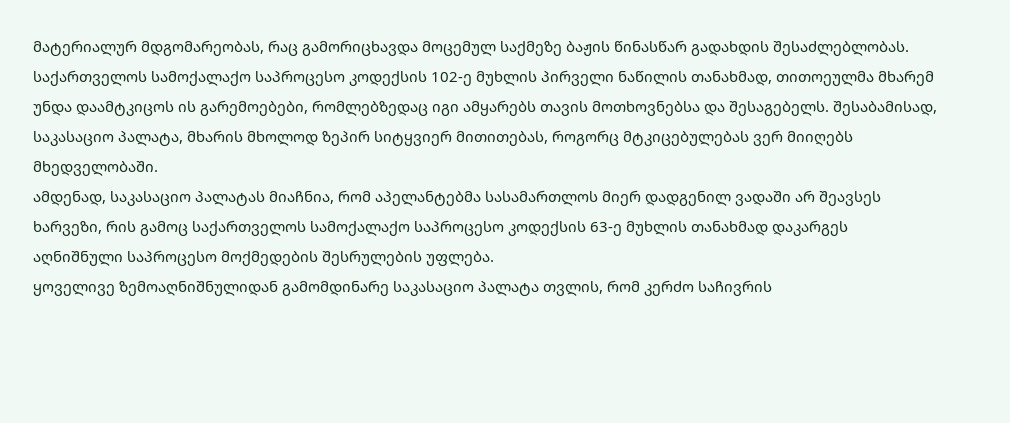მატერიალურ მდგომარეობას, რაც გამორიცხავდა მოცემულ საქმეზე ბაჟის წინასწარ გადახდის შესაძლებლობას.
საქართველოს სამოქალაქო საპროცესო კოდექსის 102-ე მუხლის პირველი ნაწილის თანახმად, თითოეულმა მხარემ უნდა დაამტკიცოს ის გარემოებები, რომლებზედაც იგი ამყარებს თავის მოთხოვნებსა და შესაგებელს. შესაბამისად, საკასაციო პალატა, მხარის მხოლოდ ზეპირ სიტყვიერ მითითებას, როგორც მტკიცებულებას ვერ მიიღებს მხედველობაში.
ამდენად, საკასაციო პალატას მიაჩნია, რომ აპელანტებმა სასამართლოს მიერ დადგენილ ვადაში არ შეავსეს ხარვეზი, რის გამოც საქართველოს სამოქალაქო საპროცესო კოდექსის 63-ე მუხლის თანახმად დაკარგეს აღნიშნული საპროცესო მოქმედების შესრულების უფლება.
ყოველივე ზემოაღნიშნულიდან გამომდინარე საკასაციო პალატა თვლის, რომ კერძო საჩივრის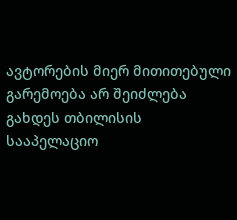ავტორების მიერ მითითებული გარემოება არ შეიძლება გახდეს თბილისის სააპელაციო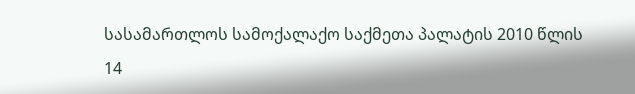სასამართლოს სამოქალაქო საქმეთა პალატის 2010 წლის 14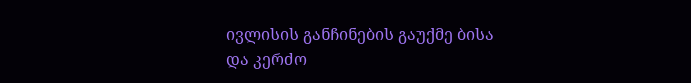ივლისის განჩინების გაუქმე ბისა და კერძო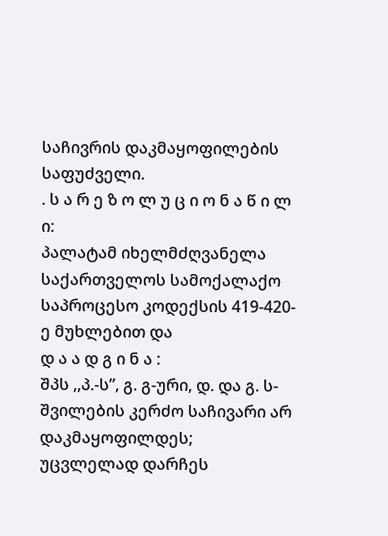საჩივრის დაკმაყოფილების საფუძველი.
. ს ა რ ე ზ ო ლ უ ც ი ო ნ ა წ ი ლ ი:
პალატამ იხელმძღვანელა საქართველოს სამოქალაქო საპროცესო კოდექსის 419-420-ე მუხლებით და
დ ა ა დ გ ი ნ ა :
შპს ,,პ.-ს”, გ. გ-ური, დ. და გ. ს-შვილების კერძო საჩივარი არ დაკმაყოფილდეს;
უცვლელად დარჩეს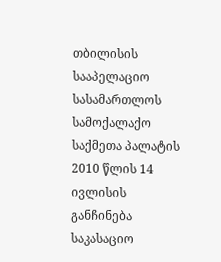თბილისის სააპელაციო სასამართლოს სამოქალაქო საქმეთა პალატის 2010 წლის 14 ივლისის განჩინება
საკასაციო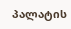პალატის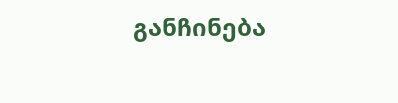განჩინება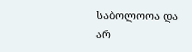საბოლოოა და არ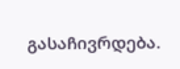გასაჩივრდება.